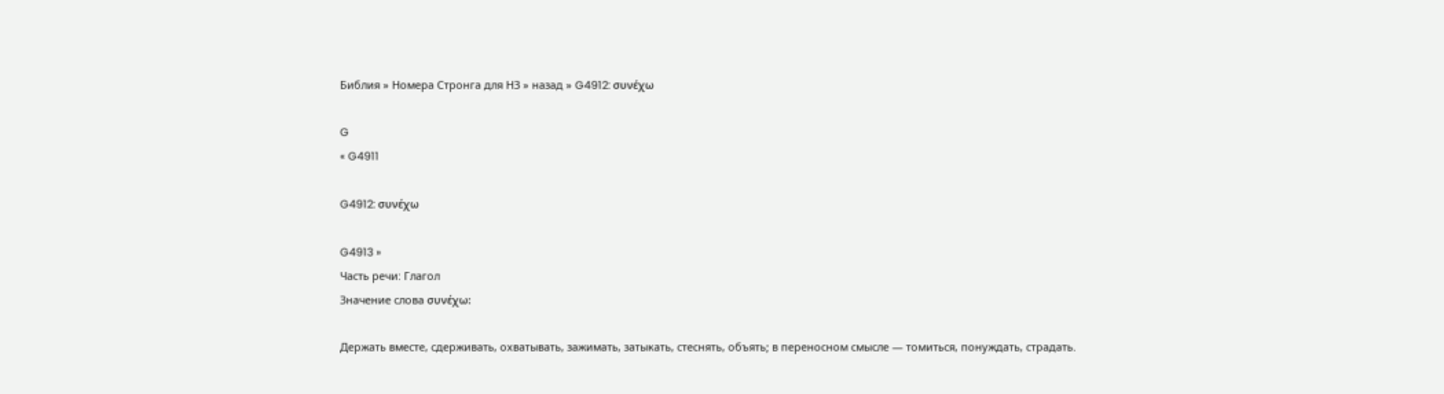Библия » Номера Стронга для НЗ » назад » G4912: συνέχω

G
« G4911

G4912: συνέχω

G4913 »
Часть речи: Глагол
Значение слова συνέχω:

Держать вместе, сдерживать, охватывать, зажимать, затыкать, стеснять, объять; в переносном смысле — томиться, понуждать, страдать.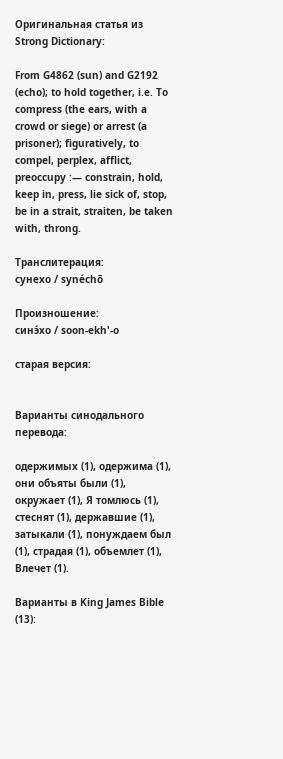Оригинальная статья из Strong Dictionary:

From G4862 (sun) and G2192 (echo); to hold together, i.e. To compress (the ears, with a crowd or siege) or arrest (a prisoner); figuratively, to compel, perplex, afflict, preoccupy :— constrain, hold, keep in, press, lie sick of, stop, be in a strait, straiten, be taken with, throng.

Транслитерация:
сунехо / synéchō

Произношение:
синэ́хо / soon-ekh'-o

старая версия:


Варианты синодального перевода:

одержимых (1), одержима (1), они объяты были (1), окружает (1), Я томлюсь (1), стеснят (1), державшие (1), затыкали (1), понуждаем был (1), страдая (1), объемлет (1), Влечет (1).

Варианты в King James Bible (13):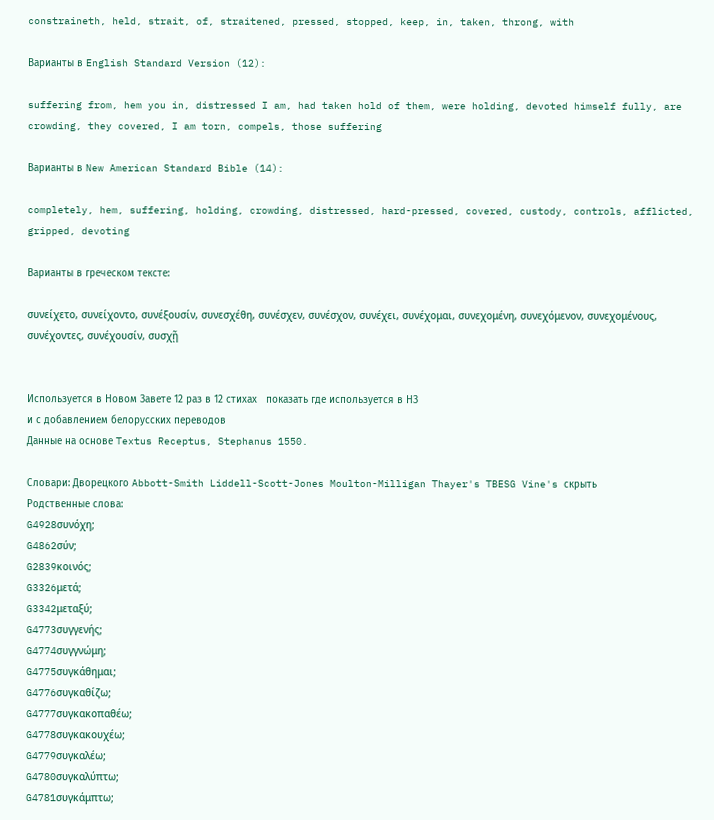constraineth, held, strait, of, straitened, pressed, stopped, keep, in, taken, throng, with

Варианты в English Standard Version (12):

suffering from, hem you in, distressed I am, had taken hold of them, were holding, devoted himself fully, are crowding, they covered, I am torn, compels, those suffering

Варианты в New American Standard Bible (14):

completely, hem, suffering, holding, crowding, distressed, hard-pressed, covered, custody, controls, afflicted, gripped, devoting

Варианты в греческом тексте:

συνείχετο, συνείχοντο, συνέξουσίν, συνεσχέθη, συνέσχεν, συνέσχον, συνέχει, συνέχομαι, συνεχομένη, συνεχόμενον, συνεχομένους, συνέχοντες, συνέχουσίν, συσχῇ


Используется в Новом Завете 12 раз в 12 стихах   показать где используется в НЗ
и с добавлением белорусских переводов
Данные на основе Textus Receptus, Stephanus 1550.

Словари: Дворецкого Abbott-Smith Liddell-Scott-Jones Moulton-Milligan Thayer's TBESG Vine's скрыть
Родственные слова:
G4928συνόχη;
G4862σύν;
G2839κοινός;
G3326μετά;
G3342μεταξύ;
G4773συγγενής;
G4774συγγνώμη;
G4775συγκάθημαι;
G4776συγκαθίζω;
G4777συγκακοπαθέω;
G4778συγκακουχέω;
G4779συγκαλέω;
G4780συγκαλύπτω;
G4781συγκάμπτω;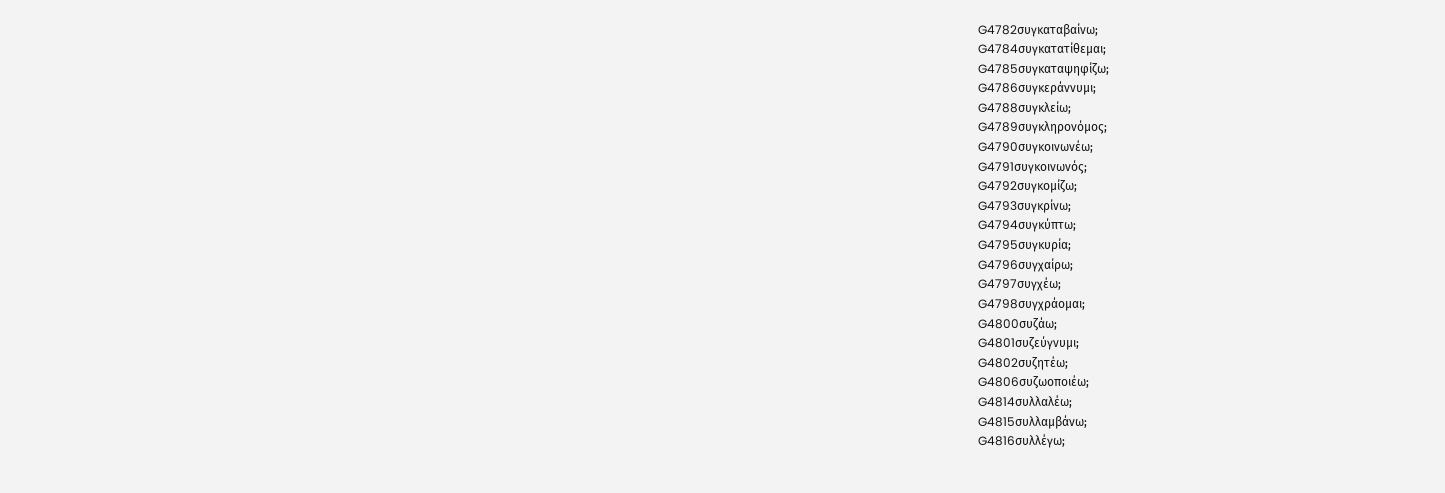G4782συγκαταβαίνω;
G4784συγκατατίθεμαι;
G4785συγκαταψηφίζω;
G4786συγκεράννυμι;
G4788συγκλείω;
G4789συγκληρονόμος;
G4790συγκοινωνέω;
G4791συγκοινωνός;
G4792συγκομίζω;
G4793συγκρίνω;
G4794συγκύπτω;
G4795συγκυρία;
G4796συγχαίρω;
G4797συγχέω;
G4798συγχράομαι;
G4800συζάω;
G4801συζεύγνυμι;
G4802συζητέω;
G4806συζωοποιέω;
G4814συλλαλέω;
G4815συλλαμβάνω;
G4816συλλέγω;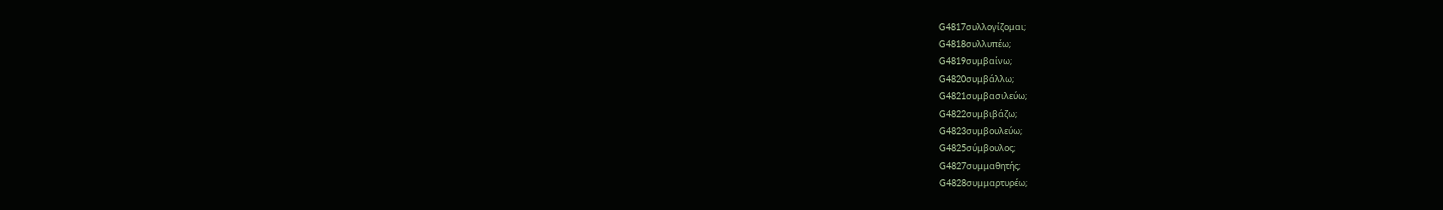G4817συλλογίζομαι;
G4818συλλυπέω;
G4819συμβαίνω;
G4820συμβάλλω;
G4821συμβασιλεύω;
G4822συμβιβάζω;
G4823συμβουλεύω;
G4825σύμβουλος;
G4827συμμαθητής;
G4828συμμαρτυρέω;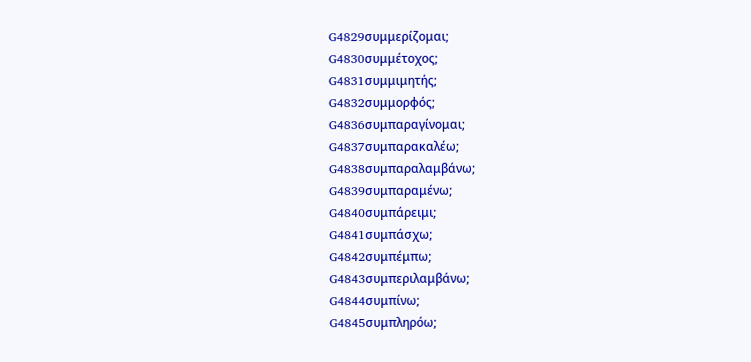G4829συμμερίζομαι;
G4830συμμέτοχος;
G4831συμμιμητής;
G4832συμμορφός;
G4836συμπαραγίνομαι;
G4837συμπαρακαλέω;
G4838συμπαραλαμβάνω;
G4839συμπαραμένω;
G4840συμπάρειμι;
G4841συμπάσχω;
G4842συμπέμπω;
G4843συμπεριλαμβάνω;
G4844συμπίνω;
G4845συμπληρόω;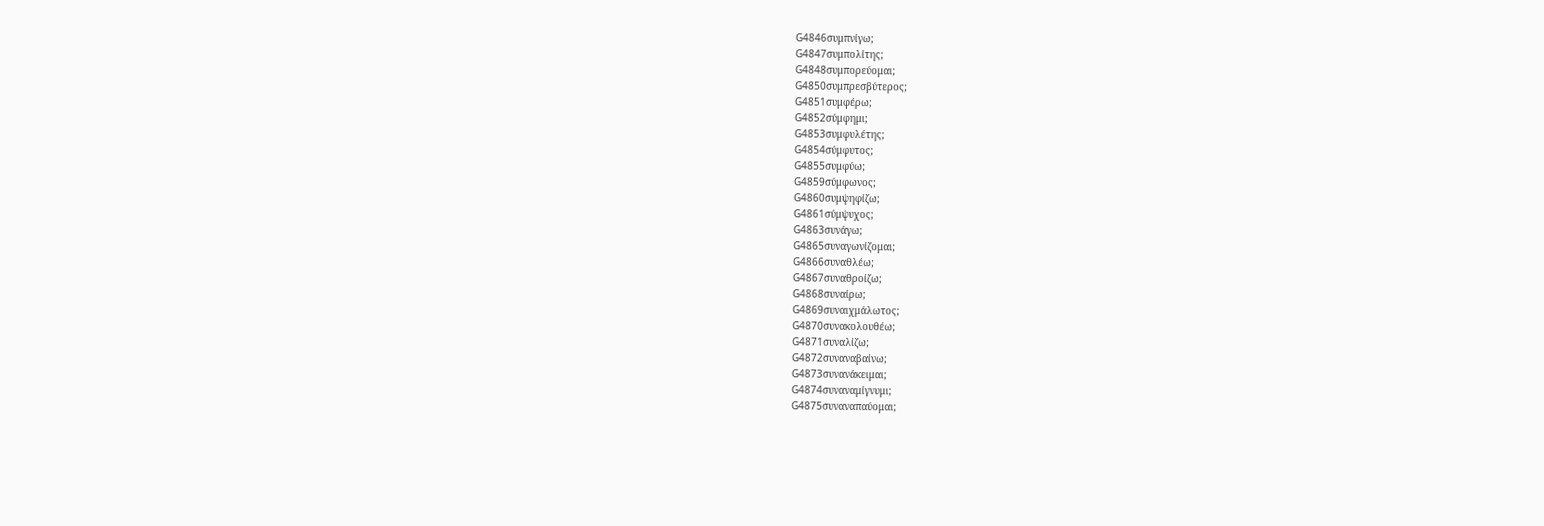G4846συμπνίγω;
G4847συμπολίτης;
G4848συμπορεύομαι;
G4850συμπρεσβύτερος;
G4851συμφέρω;
G4852σύμφημι;
G4853συμφυλέτης;
G4854σύμφυτος;
G4855συμφύω;
G4859σύμφωνος;
G4860συμψηφίζω;
G4861σύμψυχος;
G4863συνάγω;
G4865συναγωνίζομαι;
G4866συναθλέω;
G4867συναθροίζω;
G4868συναίρω;
G4869συναιχμάλωτος;
G4870συνακολουθέω;
G4871συναλίζω;
G4872συναναβαίνω;
G4873συνανάκειμαι;
G4874συναναμίγνυμι;
G4875συναναπαύομαι;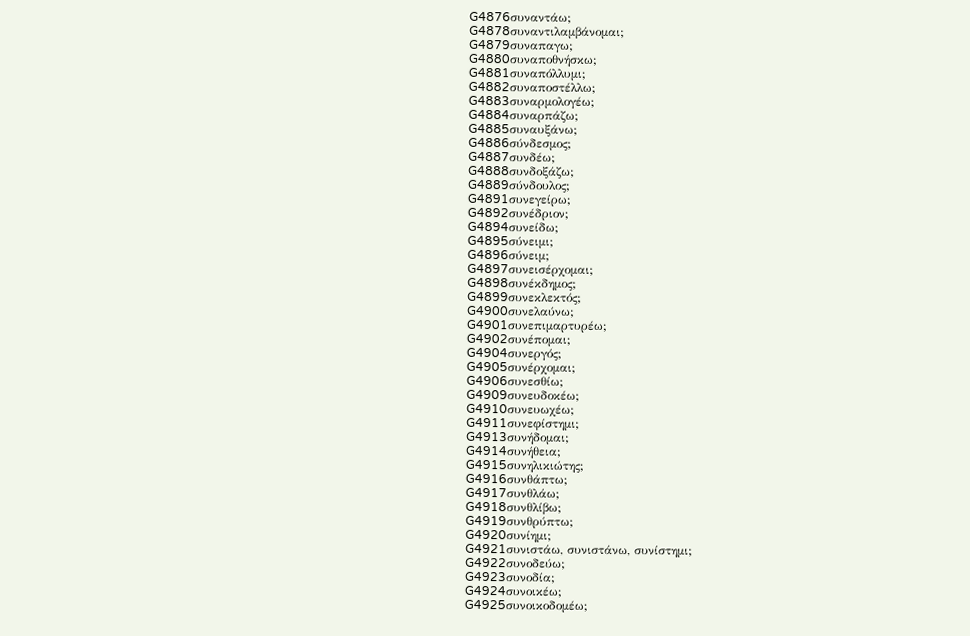G4876συναντάω;
G4878συναντιλαμβάνομαι;
G4879συναπαγω;
G4880συναποθνήσκω;
G4881συναπόλλυμι;
G4882συναποστέλλω;
G4883συναρμολογέω;
G4884συναρπάζω;
G4885συναυξάνω;
G4886σύνδεσμος;
G4887συνδέω;
G4888συνδοξάζω;
G4889σύνδουλος;
G4891συνεγείρω;
G4892συνέδριον;
G4894συνείδω;
G4895σύνειμι;
G4896σύνειμ;
G4897συνεισέρχομαι;
G4898συνέκδημος;
G4899συνεκλεκτός;
G4900συνελαύνω;
G4901συνεπιμαρτυρέω;
G4902συνέπομαι;
G4904συνεργός;
G4905συνέρχομαι;
G4906συνεσθίω;
G4909συνευδοκέω;
G4910συνευωχέω;
G4911συνεφίστημι;
G4913συνήδομαι;
G4914συνήθεια;
G4915συνηλικιώτης;
G4916συνθάπτω;
G4917συνθλάω;
G4918συνθλίβω;
G4919συνθρύπτω;
G4920συνίημι;
G4921συνιστάω, συνιστάνω, συνίστημι;
G4922συνοδεύω;
G4923συνοδία;
G4924συνοικέω;
G4925συνοικοδομέω;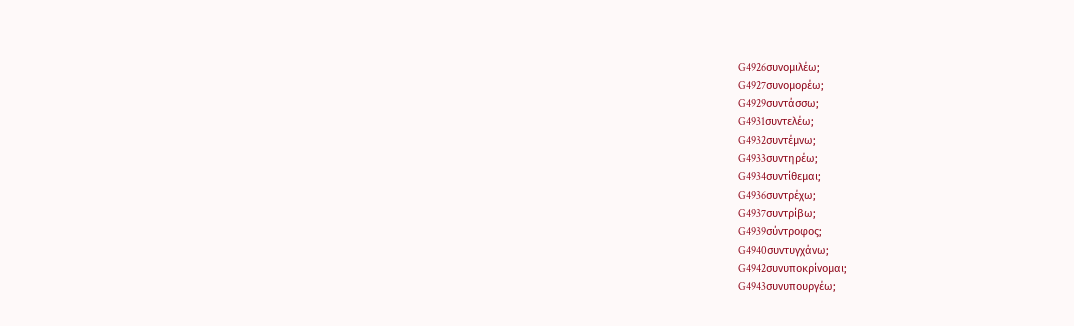G4926συνομιλέω;
G4927συνομορέω;
G4929συντάσσω;
G4931συντελέω;
G4932συντέμνω;
G4933συντηρέω;
G4934συντίθεμαι;
G4936συντρέχω;
G4937συντρίβω;
G4939σύντροφος;
G4940συντυγχάνω;
G4942συνυποκρίνομαι;
G4943συνυπουργέω;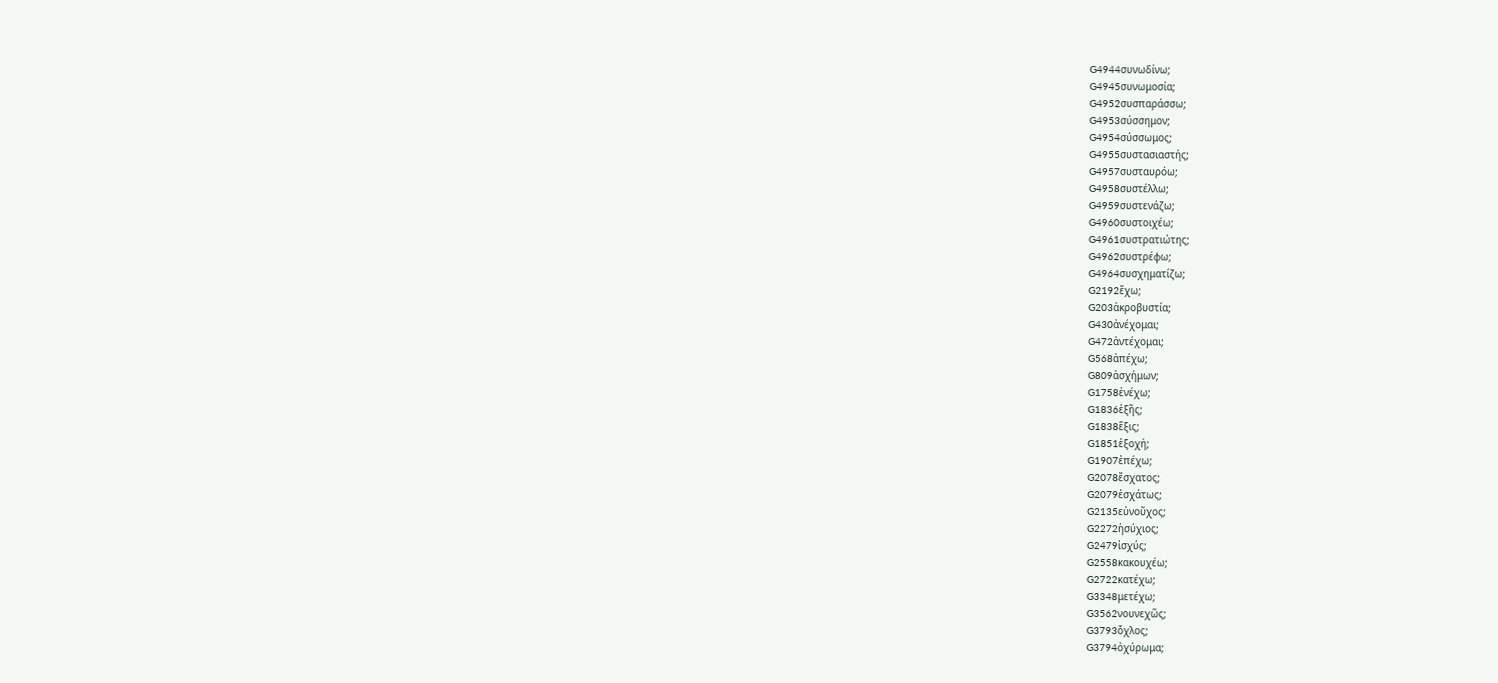G4944συνωδίνω;
G4945συνωμοσία;
G4952συσπαράσσω;
G4953σύσσημον;
G4954σύσσωμος;
G4955συστασιαστής;
G4957συσταυρόω;
G4958συστέλλω;
G4959συστενάζω;
G4960συστοιχέω;
G4961συστρατιώτης;
G4962συστρέφω;
G4964συσχηματίζω;
G2192ἔχω;
G203ἀκροβυστία;
G430ἀνέχομαι;
G472ἀντέχομαι;
G568ἀπέχω;
G809ἀσχήμων;
G1758ἐνέχω;
G1836ἑξῆς;
G1838ἕξις;
G1851ἐξοχή;
G1907ἐπέχω;
G2078ἔσχατος;
G2079ἐσχάτως;
G2135εὐνοῦχος;
G2272ἡσύχιος;
G2479ἰσχύς;
G2558κακουχέω;
G2722κατέχω;
G3348μετέχω;
G3562νουνεχῶς;
G3793ὄχλος;
G3794ὀχύρωμα;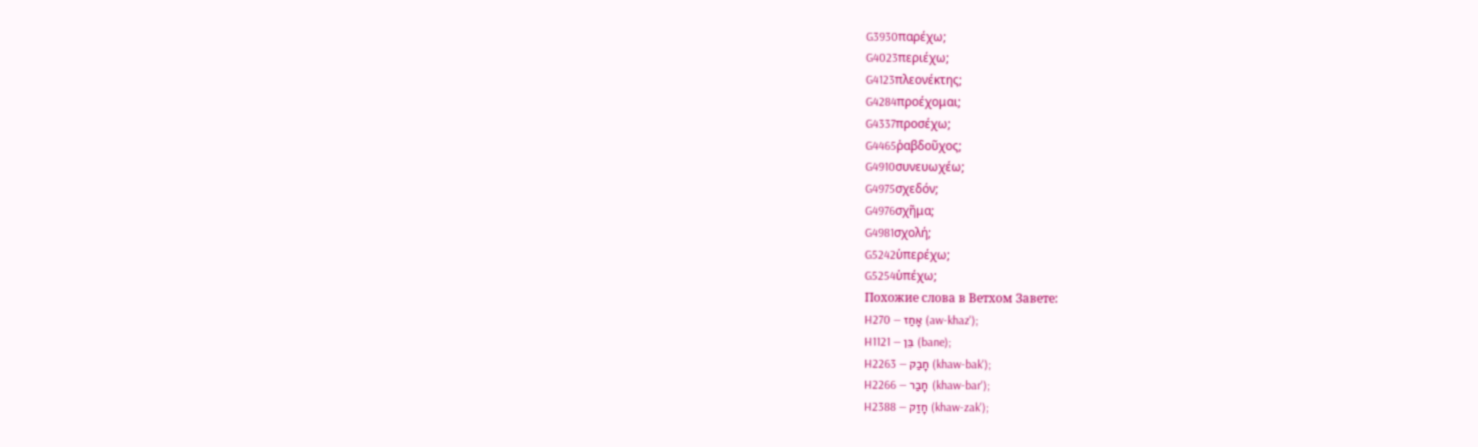G3930παρέχω;
G4023περιέχω;
G4123πλεονέκτης;
G4284προέχομαι;
G4337προσέχω;
G4465ῥαβδοῦχος;
G4910συνευωχέω;
G4975σχεδόν;
G4976σχῆμα;
G4981σχολή;
G5242ὑπερέχω;
G5254ὑπέχω;
Похожие слова в Ветхом Завете:
H270 — אָחַז (aw-khaz');
H1121 — בֵּן (bane);
H2263 — חָבַק (khaw-bak');
H2266 — חָבַר (khaw-bar');
H2388 — חָזַק (khaw-zak');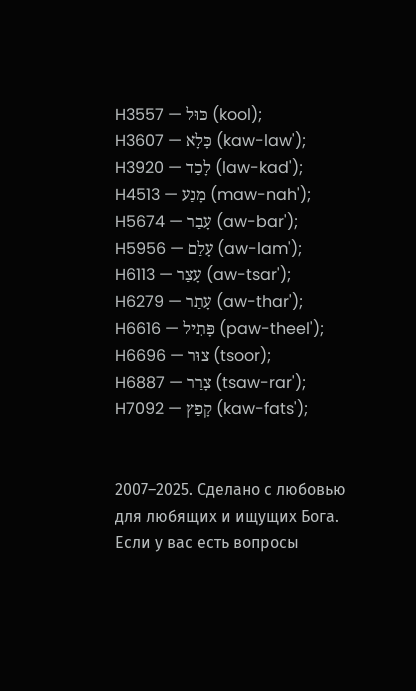H3557 — כּוּל (kool);
H3607 — כָּלָא (kaw-law');
H3920 — לָכַד (law-kad');
H4513 — מָנַע (maw-nah');
H5674 — עָבַר (aw-bar');
H5956 — עָלַם (aw-lam');
H6113 — עָצַר (aw-tsar');
H6279 — עָתַר (aw-thar');
H6616 — פָּתִיל (paw-theel');
H6696 — צוּר (tsoor);
H6887 — צָרַר (tsaw-rar');
H7092 — קָפַץ (kaw-fats');


2007–2025. Сделано с любовью для любящих и ищущих Бога. Если у вас есть вопросы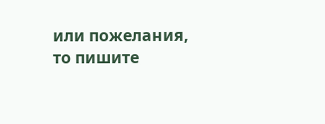или пожелания, то пишите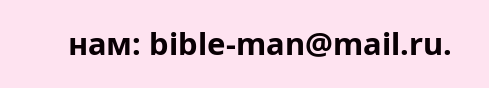нам: bible-man@mail.ru.